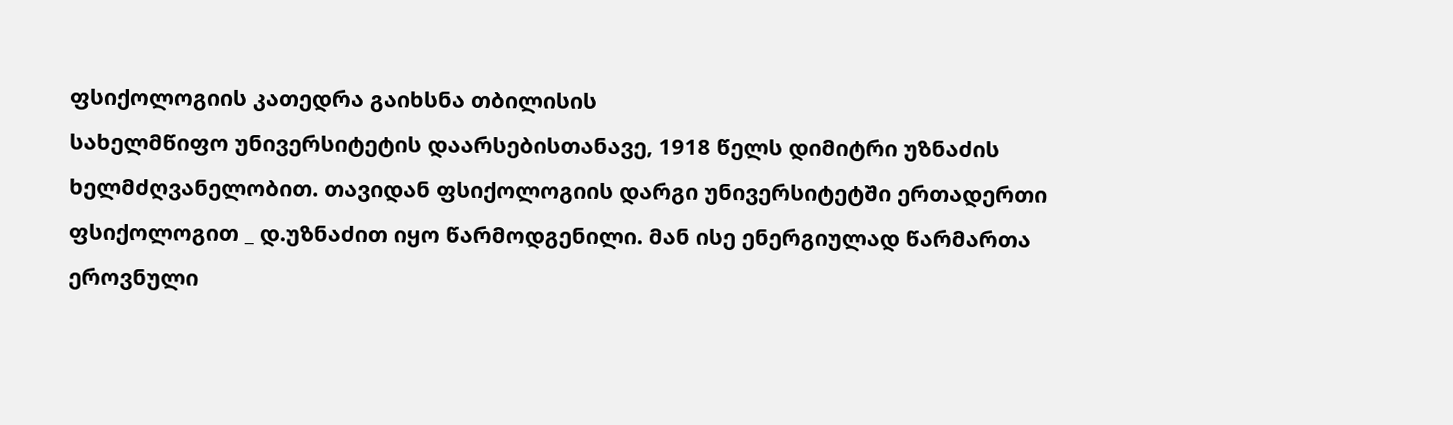ფსიქოლოგიის კათედრა გაიხსნა თბილისის
სახელმწიფო უნივერსიტეტის დაარსებისთანავე, 1918 წელს დიმიტრი უზნაძის
ხელმძღვანელობით. თავიდან ფსიქოლოგიის დარგი უნივერსიტეტში ერთადერთი
ფსიქოლოგით _ დ.უზნაძით იყო წარმოდგენილი. მან ისე ენერგიულად წარმართა
ეროვნული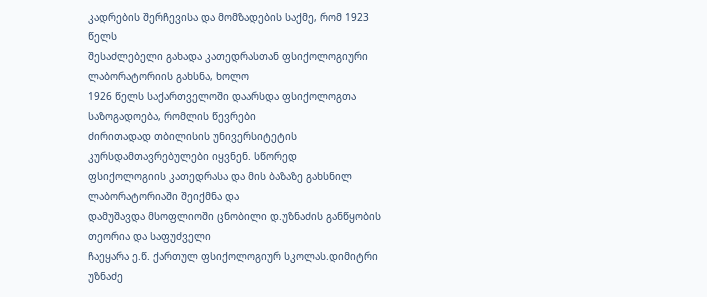კადრების შერჩევისა და მომზადების საქმე, რომ 1923 წელს
შესაძლებელი გახადა კათედრასთან ფსიქოლოგიური ლაბორატორიის გახსნა, ხოლო
1926 წელს საქართველოში დაარსდა ფსიქოლოგთა საზოგადოება, რომლის წევრები
ძირითადად თბილისის უნივერსიტეტის კურსდამთავრებულები იყვნენ. სწორედ
ფსიქოლოგიის კათედრასა და მის ბაზაზე გახსნილ ლაბორატორიაში შეიქმნა და
დამუშავდა მსოფლიოში ცნობილი დ.უზნაძის განწყობის თეორია და საფუძველი
ჩაეყარა ე.წ. ქართულ ფსიქოლოგიურ სკოლას.დიმიტრი უზნაძე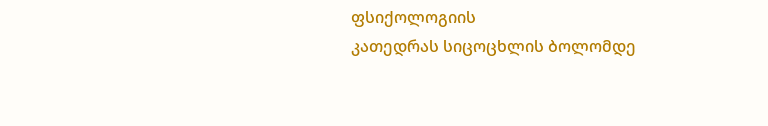ფსიქოლოგიის
კათედრას სიცოცხლის ბოლომდე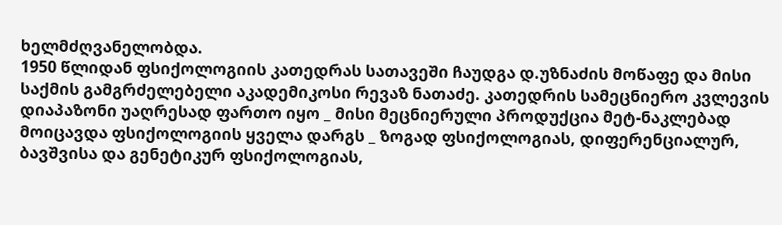ხელმძღვანელობდა.
1950 წლიდან ფსიქოლოგიის კათედრას სათავეში ჩაუდგა დ.უზნაძის მოწაფე და მისი საქმის გამგრძელებელი აკადემიკოსი რევაზ ნათაძე. კათედრის სამეცნიერო კვლევის დიაპაზონი უაღრესად ფართო იყო _ მისი მეცნიერული პროდუქცია მეტ-ნაკლებად მოიცავდა ფსიქოლოგიის ყველა დარგს _ ზოგად ფსიქოლოგიას, დიფერენციალურ, ბავშვისა და გენეტიკურ ფსიქოლოგიას,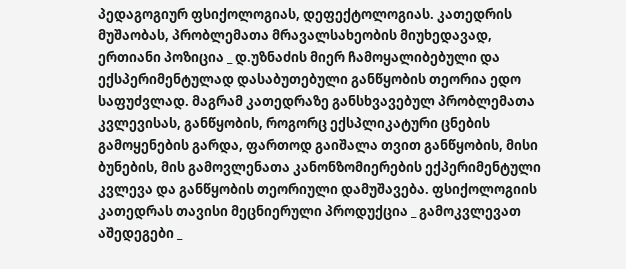პედაგოგიურ ფსიქოლოგიას, დეფექტოლოგიას. კათედრის მუშაობას, პრობლემათა მრავალსახეობის მიუხედავად, ერთიანი პოზიცია _ დ.უზნაძის მიერ ჩამოყალიბებული და ექსპერიმენტულად დასაბუთებული განწყობის თეორია ედო საფუძვლად. მაგრამ კათედრაზე განსხვავებულ პრობლემათა კვლევისას, განწყობის, როგორც ექსპლიკატური ცნების გამოყენების გარდა, ფართოდ გაიშალა თვით განწყობის, მისი ბუნების, მის გამოვლენათა კანონზომიერების ექპერიმენტული კვლევა და განწყობის თეორიული დამუშავება. ფსიქოლოგიის კათედრას თავისი მეცნიერული პროდუქცია _ გამოკვლევათ აშედეგები _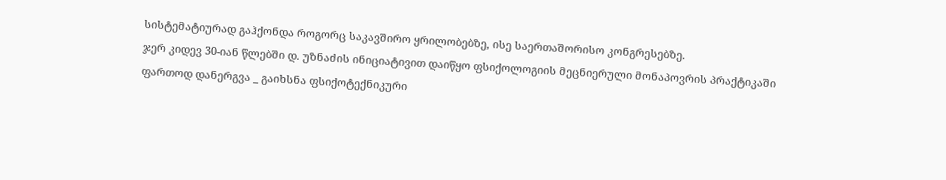სისტემატიურად გაჰქონდა როგორც საკავშირო ყრილობებზე, ისე საერთაშორისო კონგრესებზე.
ჯერ კიდევ 30-იან წლებში დ. უზნაძის ინიციატივით დაიწყო ფსიქოლოგიის მეცნიერული მონაპოვრის პრაქტიკაში ფართოდ დანერგვა _ გაიხსნა ფსიქოტექნიკური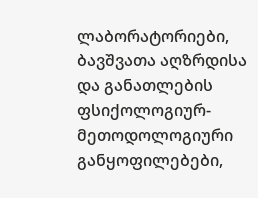ლაბორატორიები, ბავშვათა აღზრდისა და განათლების ფსიქოლოგიურ-მეთოდოლოგიური განყოფილებები,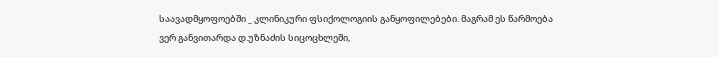საავადმყოფოებში _ კლინიკური ფსიქოლოგიის განყოფილებები. მაგრამ ეს წარმოება ვერ განვითარდა დ.უზნაძის სიცოცხლეში,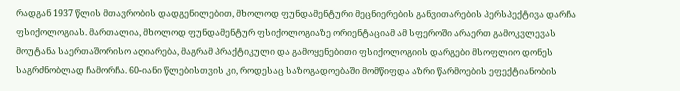რადგან 1937 წლის მთავრობის დადგენილებით, მხოლოდ ფუნდამენტური მეცნიერების განვითარების პერსპექტივა დარჩა ფსიქოლოგიას. მართალია, მხოლოდ ფუნდამენტურ ფსიქოლოგიაზე ორიენტაციამ ამ სფეროში არაერთ გამოკვლევას მოუტანა საერთაშორისო აღიარება, მაგრამ პრაქტიკული და გამოყენებითი ფსიქოლოგიის დარგები მსოფლიო დონეს საგრძნობლად ჩამორჩა. 60-იანი წლებისთვის კი, როდესაც საზოგადოებაში მომწიფდა აზრი წარმოების ეფექტიანობის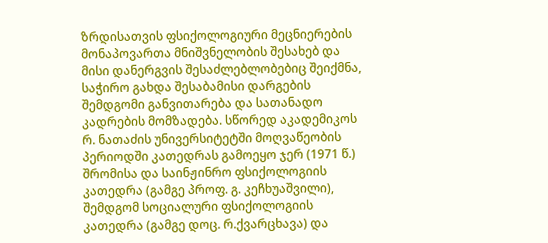ზრდისათვის ფსიქოლოგიური მეცნიერების მონაპოვართა მნიშვნელობის შესახებ და მისი დანერგვის შესაძლებლობებიც შეიქმნა, საჭირო გახდა შესაბამისი დარგების შემდგომი განვითარება და სათანადო კადრების მომზადება. სწორედ აკადემიკოს რ. ნათაძის უნივერსიტეტში მოღვაწეობის პერიოდში კათედრას გამოეყო ჯერ (1971 წ.) შრომისა და საინჟინრო ფსიქოლოგიის კათედრა (გამგე პროფ. გ. კეჩხუაშვილი), შემდგომ სოციალური ფსიქოლოგიის კათედრა (გამგე დოც. რ.ქვარცხავა) და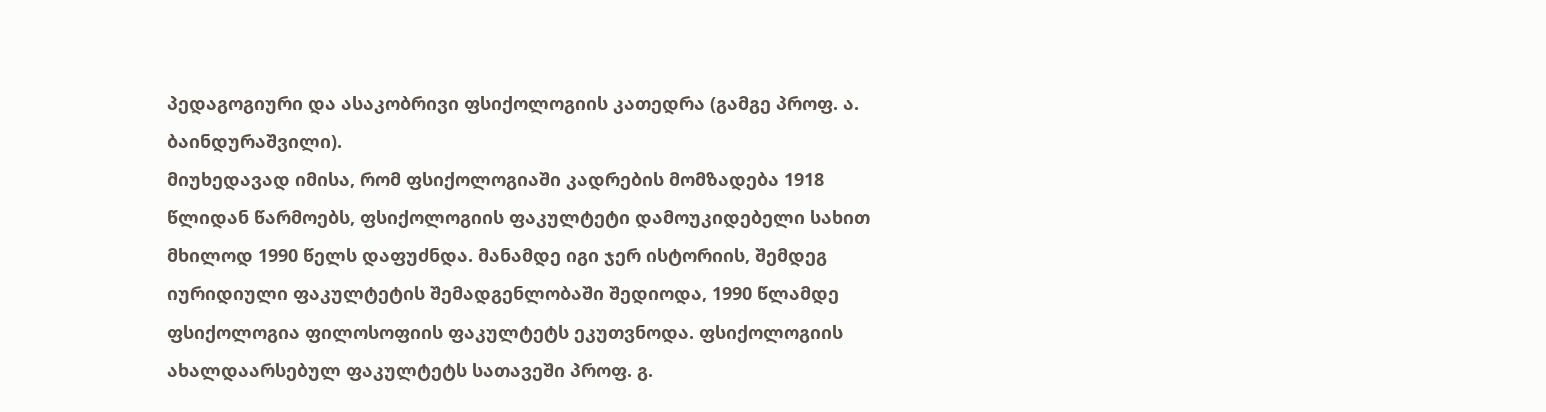პედაგოგიური და ასაკობრივი ფსიქოლოგიის კათედრა (გამგე პროფ. ა. ბაინდურაშვილი).
მიუხედავად იმისა, რომ ფსიქოლოგიაში კადრების მომზადება 1918 წლიდან წარმოებს, ფსიქოლოგიის ფაკულტეტი დამოუკიდებელი სახით მხილოდ 1990 წელს დაფუძნდა. მანამდე იგი ჯერ ისტორიის, შემდეგ იურიდიული ფაკულტეტის შემადგენლობაში შედიოდა, 1990 წლამდე ფსიქოლოგია ფილოსოფიის ფაკულტეტს ეკუთვნოდა. ფსიქოლოგიის ახალდაარსებულ ფაკულტეტს სათავეში პროფ. გ.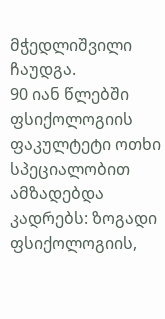მჭედლიშვილი ჩაუდგა.
90 იან წლებში ფსიქოლოგიის ფაკულტეტი ოთხი სპეციალობით ამზადებდა კადრებს: ზოგადი ფსიქოლოგიის,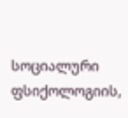სოციალური ფსიქოლოგიის,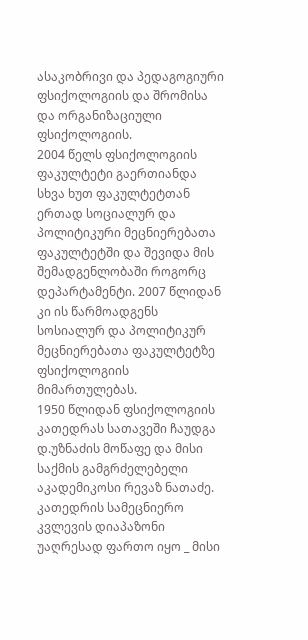ასაკობრივი და პედაგოგიური ფსიქოლოგიის და შრომისა და ორგანიზაციული ფსიქოლოგიის.
2004 წელს ფსიქოლოგიის ფაკულტეტი გაერთიანდა სხვა ხუთ ფაკულტეტთან ერთად სოციალურ და პოლიტიკური მეცნიერებათა ფაკულტეტში და შევიდა მის შემადგენლობაში როგორც დეპარტამენტი. 2007 წლიდან კი ის წარმოადგენს სოსიალურ და პოლიტიკურ მეცნიერებათა ფაკულტეტზე ფსიქოლოგიის მიმართულებას.
1950 წლიდან ფსიქოლოგიის კათედრას სათავეში ჩაუდგა დ.უზნაძის მოწაფე და მისი საქმის გამგრძელებელი აკადემიკოსი რევაზ ნათაძე. კათედრის სამეცნიერო კვლევის დიაპაზონი უაღრესად ფართო იყო _ მისი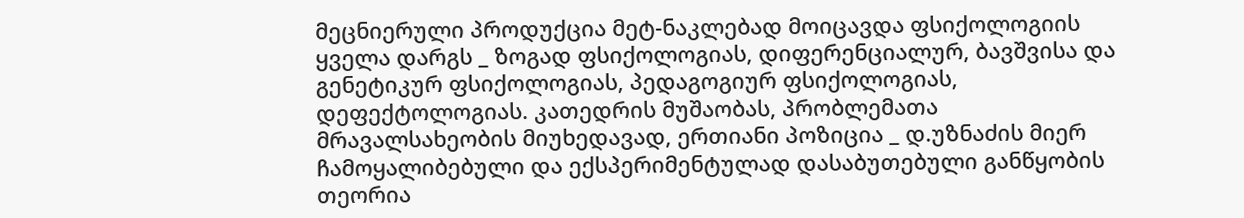მეცნიერული პროდუქცია მეტ-ნაკლებად მოიცავდა ფსიქოლოგიის ყველა დარგს _ ზოგად ფსიქოლოგიას, დიფერენციალურ, ბავშვისა და გენეტიკურ ფსიქოლოგიას, პედაგოგიურ ფსიქოლოგიას, დეფექტოლოგიას. კათედრის მუშაობას, პრობლემათა მრავალსახეობის მიუხედავად, ერთიანი პოზიცია _ დ.უზნაძის მიერ ჩამოყალიბებული და ექსპერიმენტულად დასაბუთებული განწყობის თეორია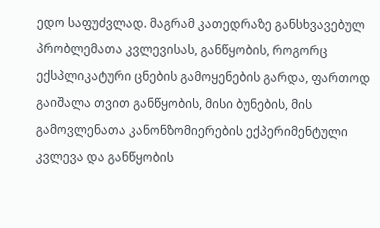ედო საფუძვლად. მაგრამ კათედრაზე განსხვავებულ პრობლემათა კვლევისას, განწყობის, როგორც ექსპლიკატური ცნების გამოყენების გარდა, ფართოდ გაიშალა თვით განწყობის, მისი ბუნების, მის გამოვლენათა კანონზომიერების ექპერიმენტული კვლევა და განწყობის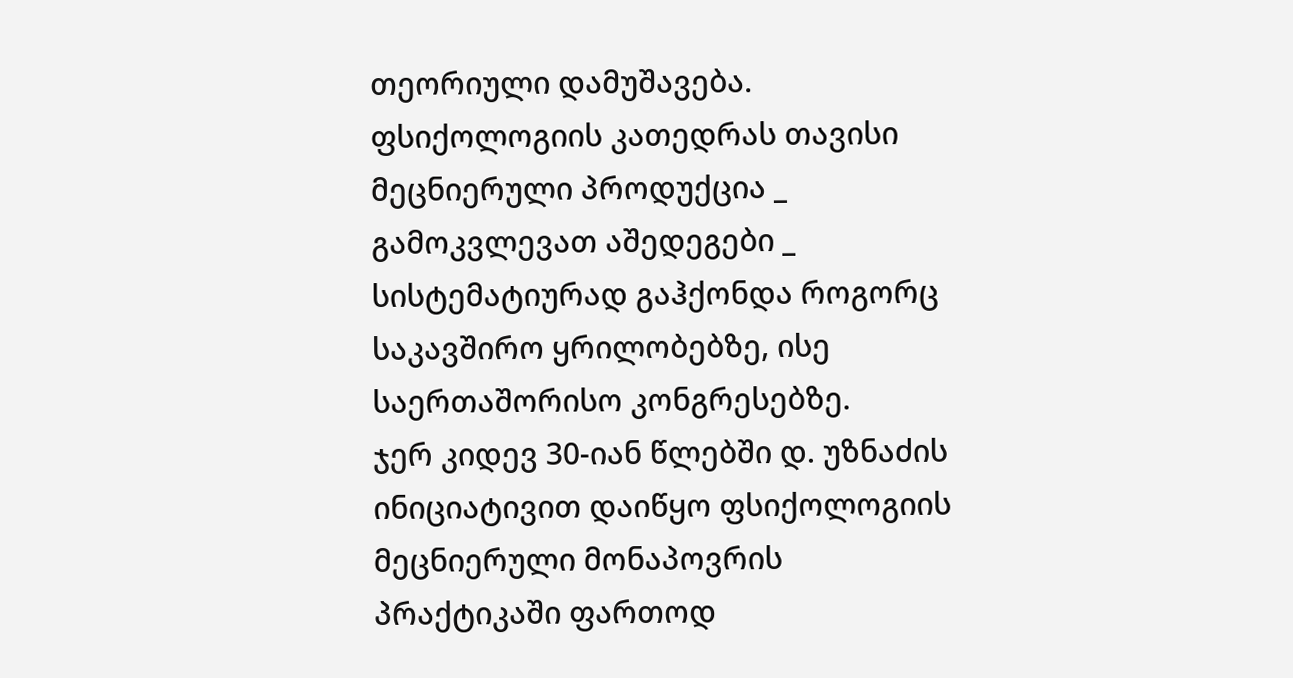თეორიული დამუშავება. ფსიქოლოგიის კათედრას თავისი მეცნიერული პროდუქცია _ გამოკვლევათ აშედეგები _ სისტემატიურად გაჰქონდა როგორც საკავშირო ყრილობებზე, ისე საერთაშორისო კონგრესებზე.
ჯერ კიდევ 30-იან წლებში დ. უზნაძის ინიციატივით დაიწყო ფსიქოლოგიის მეცნიერული მონაპოვრის პრაქტიკაში ფართოდ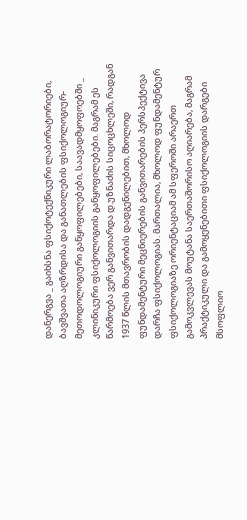დანერგვა _ გაიხსნა ფსიქოტექნიკური ლაბორატორიები, ბავშვათა აღზრდისა და განათლების ფსიქოლოგიურ-მეთოდოლოგიური განყოფილებები, საავადმყოფოებში _ კლინიკური ფსიქოლოგიის განყოფილებები. მაგრამ ეს წარმოება ვერ განვითარდა დ.უზნაძის სიცოცხლეში, რადგან 1937 წლის მთავრობის დადგენილებით, მხოლოდ ფუნდამენტური მეცნიერების განვითარების პერსპექტივა დარჩა ფსიქოლოგიას. მართალია, მხოლოდ ფუნდამენტურ ფსიქოლოგიაზე ორიენტაციამ ამ სფეროში არაერთ გამოკვლევას მოუტანა საერთაშორისო აღიარება, მაგრამ პრაქტიკული და გამოყენებითი ფსიქოლოგიის დარგები მსოფლიო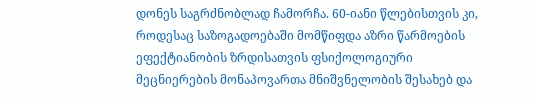დონეს საგრძნობლად ჩამორჩა. 60-იანი წლებისთვის კი, როდესაც საზოგადოებაში მომწიფდა აზრი წარმოების ეფექტიანობის ზრდისათვის ფსიქოლოგიური მეცნიერების მონაპოვართა მნიშვნელობის შესახებ და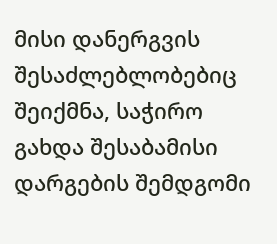მისი დანერგვის შესაძლებლობებიც შეიქმნა, საჭირო გახდა შესაბამისი დარგების შემდგომი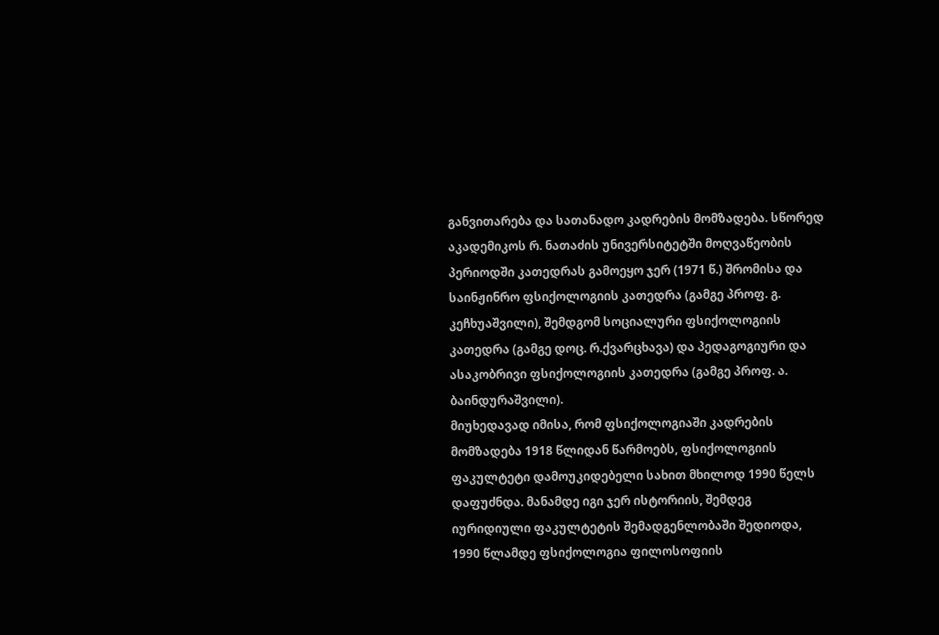განვითარება და სათანადო კადრების მომზადება. სწორედ აკადემიკოს რ. ნათაძის უნივერსიტეტში მოღვაწეობის პერიოდში კათედრას გამოეყო ჯერ (1971 წ.) შრომისა და საინჟინრო ფსიქოლოგიის კათედრა (გამგე პროფ. გ. კეჩხუაშვილი), შემდგომ სოციალური ფსიქოლოგიის კათედრა (გამგე დოც. რ.ქვარცხავა) და პედაგოგიური და ასაკობრივი ფსიქოლოგიის კათედრა (გამგე პროფ. ა. ბაინდურაშვილი).
მიუხედავად იმისა, რომ ფსიქოლოგიაში კადრების მომზადება 1918 წლიდან წარმოებს, ფსიქოლოგიის ფაკულტეტი დამოუკიდებელი სახით მხილოდ 1990 წელს დაფუძნდა. მანამდე იგი ჯერ ისტორიის, შემდეგ იურიდიული ფაკულტეტის შემადგენლობაში შედიოდა, 1990 წლამდე ფსიქოლოგია ფილოსოფიის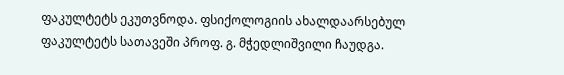ფაკულტეტს ეკუთვნოდა. ფსიქოლოგიის ახალდაარსებულ ფაკულტეტს სათავეში პროფ. გ. მჭედლიშვილი ჩაუდგა.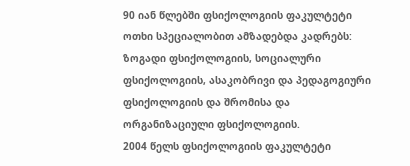90 იან წლებში ფსიქოლოგიის ფაკულტეტი ოთხი სპეციალობით ამზადებდა კადრებს: ზოგადი ფსიქოლოგიის, სოციალური ფსიქოლოგიის, ასაკობრივი და პედაგოგიური ფსიქოლოგიის და შრომისა და ორგანიზაციული ფსიქოლოგიის.
2004 წელს ფსიქოლოგიის ფაკულტეტი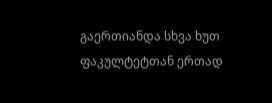გაერთიანდა სხვა ხუთ ფაკულტეტთან ერთად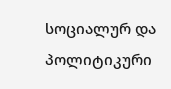სოციალურ და პოლიტიკური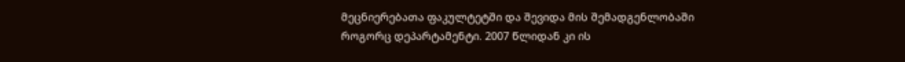მეცნიერებათა ფაკულტეტში და შევიდა მის შემადგენლობაში როგორც დეპარტამენტი. 2007 წლიდან კი ის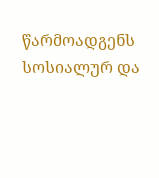წარმოადგენს სოსიალურ და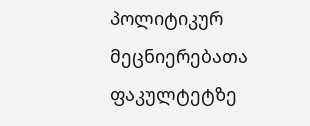პოლიტიკურ მეცნიერებათა ფაკულტეტზე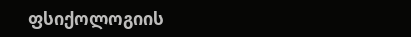ფსიქოლოგიის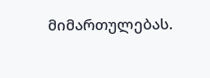მიმართულებას.